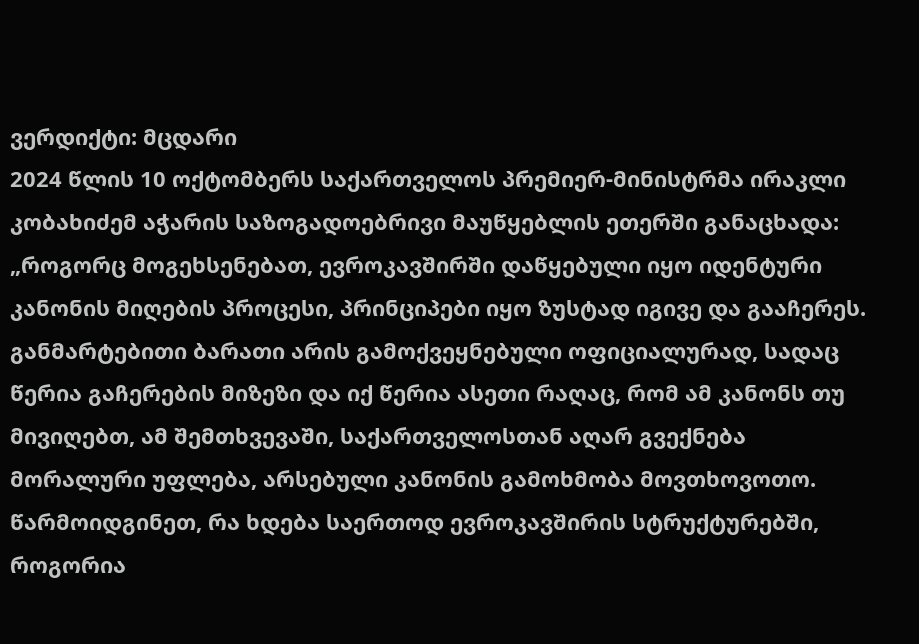ვერდიქტი: მცდარი
2024 წლის 10 ოქტომბერს საქართველოს პრემიერ-მინისტრმა ირაკლი კობახიძემ აჭარის საზოგადოებრივი მაუწყებლის ეთერში განაცხადა: „როგორც მოგეხსენებათ, ევროკავშირში დაწყებული იყო იდენტური კანონის მიღების პროცესი, პრინციპები იყო ზუსტად იგივე და გააჩერეს. განმარტებითი ბარათი არის გამოქვეყნებული ოფიციალურად, სადაც წერია გაჩერების მიზეზი და იქ წერია ასეთი რაღაც, რომ ამ კანონს თუ მივიღებთ, ამ შემთხვევაში, საქართველოსთან აღარ გვექნება მორალური უფლება, არსებული კანონის გამოხმობა მოვთხოვოთო. წარმოიდგინეთ, რა ხდება საერთოდ ევროკავშირის სტრუქტურებში, როგორია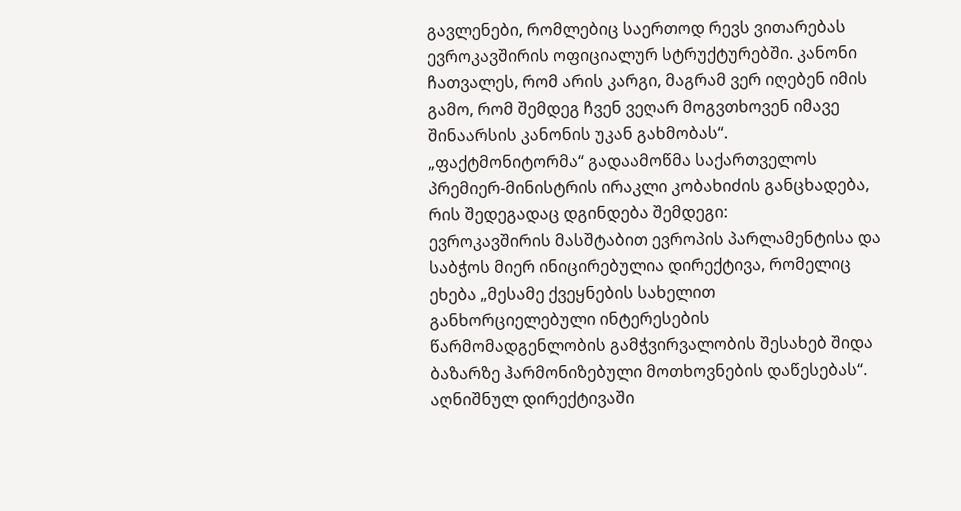გავლენები, რომლებიც საერთოდ რევს ვითარებას ევროკავშირის ოფიციალურ სტრუქტურებში. კანონი ჩათვალეს, რომ არის კარგი, მაგრამ ვერ იღებენ იმის გამო, რომ შემდეგ ჩვენ ვეღარ მოგვთხოვენ იმავე შინაარსის კანონის უკან გახმობას“.
„ფაქტმონიტორმა“ გადაამოწმა საქართველოს პრემიერ-მინისტრის ირაკლი კობახიძის განცხადება, რის შედეგადაც დგინდება შემდეგი:
ევროკავშირის მასშტაბით ევროპის პარლამენტისა და საბჭოს მიერ ინიცირებულია დირექტივა, რომელიც ეხება „მესამე ქვეყნების სახელით განხორციელებული ინტერესების წარმომადგენლობის გამჭვირვალობის შესახებ შიდა ბაზარზე ჰარმონიზებული მოთხოვნების დაწესებას“. აღნიშნულ დირექტივაში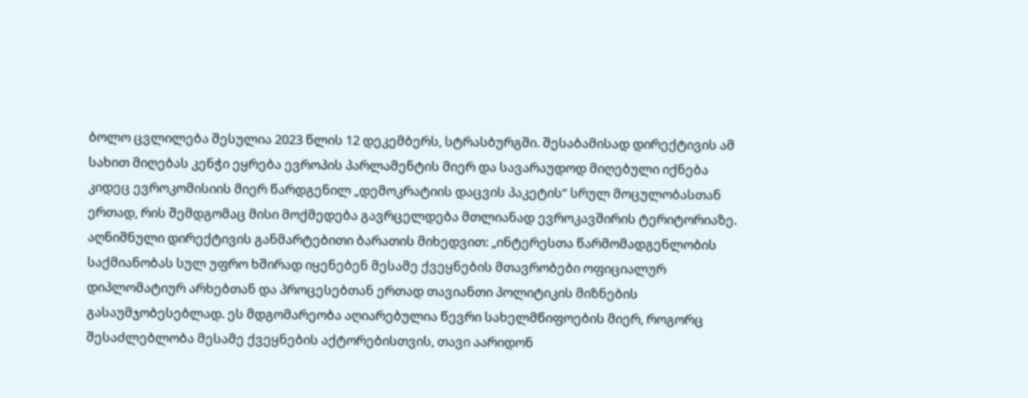ბოლო ცვლილება შესულია 2023 წლის 12 დეკემბერს, სტრასბურგში. შესაბამისად დირექტივის ამ სახით მიღებას კენჭი ეყრება ევროპის პარლამენტის მიერ და სავარაუდოდ მიღებული იქნება კიდეც ევროკომისიის მიერ წარდგენილ „დემოკრატიის დაცვის პაკეტის“ სრულ მოცულობასთან ერთად, რის შემდგომაც მისი მოქმედება გავრცელდება მთლიანად ევროკავშირის ტერიტორიაზე.
აღნიშნული დირექტივის განმარტებითი ბარათის მიხედვით: „ინტერესთა წარმომადგენლობის საქმიანობას სულ უფრო ხშირად იყენებენ მესამე ქვეყნების მთავრობები ოფიციალურ დიპლომატიურ არხებთან და პროცესებთან ერთად თავიანთი პოლიტიკის მიზნების გასაუმჯობესებლად. ეს მდგომარეობა აღიარებულია წევრი სახელმწიფოების მიერ, როგორც შესაძლებლობა მესამე ქვეყნების აქტორებისთვის, თავი აარიდონ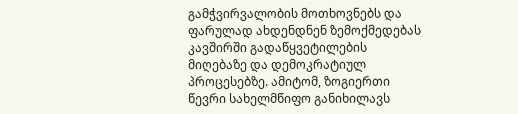გამჭვირვალობის მოთხოვნებს და ფარულად ახდენდნენ ზემოქმედებას კავშირში გადაწყვეტილების მიღებაზე და დემოკრატიულ პროცესებზე. ამიტომ, ზოგიერთი წევრი სახელმწიფო განიხილავს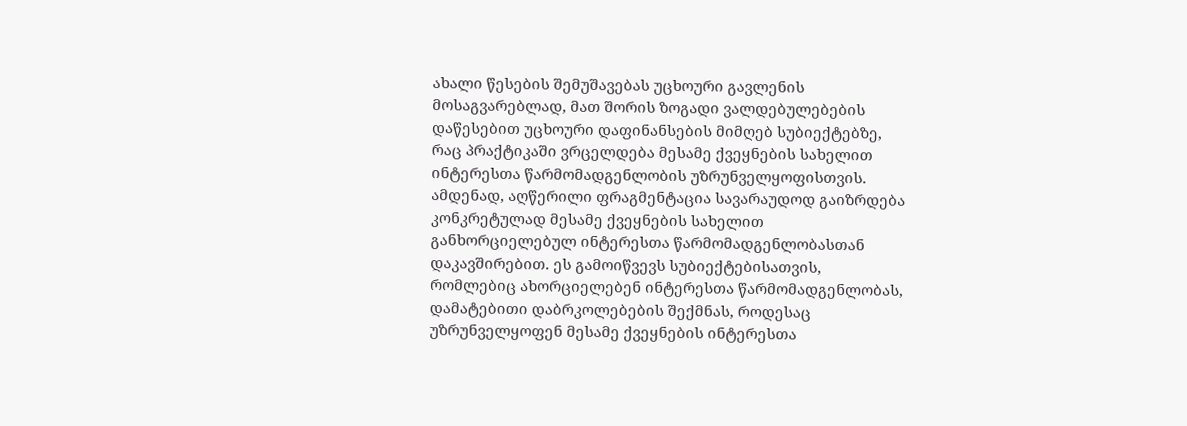ახალი წესების შემუშავებას უცხოური გავლენის მოსაგვარებლად, მათ შორის ზოგადი ვალდებულებების დაწესებით უცხოური დაფინანსების მიმღებ სუბიექტებზე, რაც პრაქტიკაში ვრცელდება მესამე ქვეყნების სახელით ინტერესთა წარმომადგენლობის უზრუნველყოფისთვის. ამდენად, აღწერილი ფრაგმენტაცია სავარაუდოდ გაიზრდება კონკრეტულად მესამე ქვეყნების სახელით განხორციელებულ ინტერესთა წარმომადგენლობასთან დაკავშირებით. ეს გამოიწვევს სუბიექტებისათვის, რომლებიც ახორციელებენ ინტერესთა წარმომადგენლობას, დამატებითი დაბრკოლებების შექმნას, როდესაც უზრუნველყოფენ მესამე ქვეყნების ინტერესთა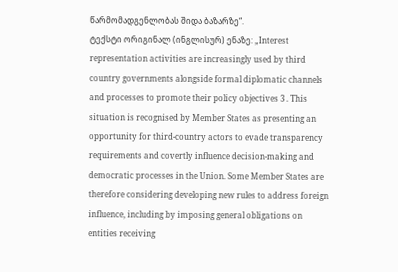წარმომადგენლობას შიდა ბაზარზე“.
ტექსტი ორიგინალ (ინგლისურ) ენაზე: „Interest representation activities are increasingly used by third country governments alongside formal diplomatic channels and processes to promote their policy objectives 3 . This situation is recognised by Member States as presenting an opportunity for third-country actors to evade transparency requirements and covertly influence decision-making and democratic processes in the Union. Some Member States are therefore considering developing new rules to address foreign influence, including by imposing general obligations on entities receiving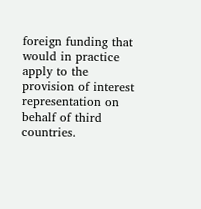foreign funding that would in practice apply to the provision of interest representation on behalf of third countries.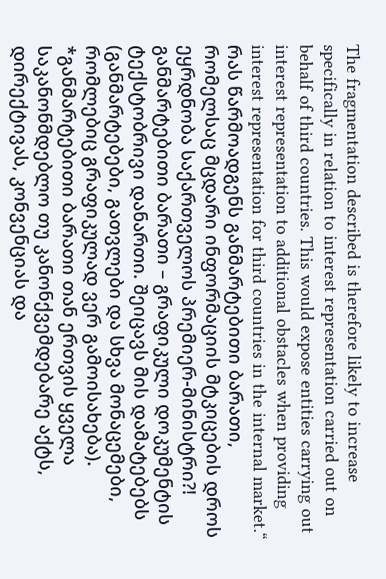The fragmentation described is therefore likely to increase specifically in relation to interest representation carried out on behalf of third countries. This would expose entities carrying out interest representation to additional obstacles when providing interest representation for third countries in the internal market.“
რას წარმოადგენს განმარტებითი ბარათი, რომელსაც მცდარი ინფორმაციის მტკიცების დროს ეყრდნობა საქართველოს პრემიერ-მინისტრი?!
განმარტებითი ბარათი – გრაფიკული დოკუმენტის ტექსტობრივი დანართი. შეიცავს მის დამატებებს (განმარტებები, გათვლები და სხვა მონაცემები, რომლებიც გრაფიკულად ვერ გამოისახება).
*განმარტებითი ბარათი თან ერთვის ყველა საკანონმდებლო თუ კანონქვემდებარე აქტს, დირექტივას, კონვენციას და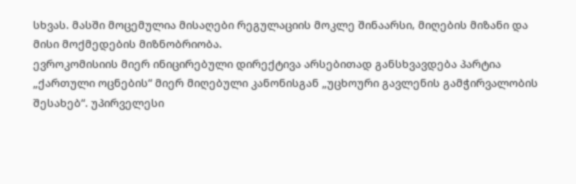სხვას. მასში მოცემულია მისაღები რეგულაციის მოკლე შინაარსი, მიღების მიზანი და მისი მოქმედების მიზნობრიობა.
ევროკომისიის მიერ ინიცირებული დირექტივა არსებითად განსხვავდება პარტია „ქართული ოცნების“ მიერ მიღებული კანონისგან „უცხოური გავლენის გამჭირვალობის შესახებ“. უპირველესი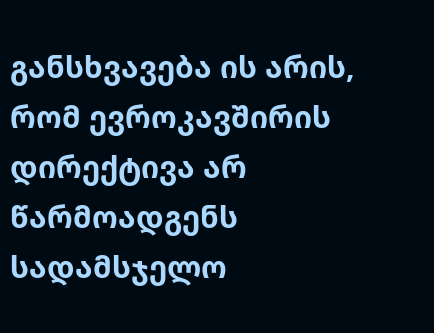განსხვავება ის არის, რომ ევროკავშირის დირექტივა არ წარმოადგენს სადამსჯელო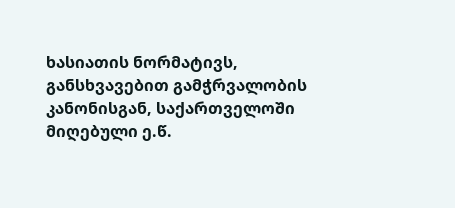ხასიათის ნორმატივს, განსხვავებით გამჭრვალობის კანონისგან, საქართველოში მიღებული ე.წ.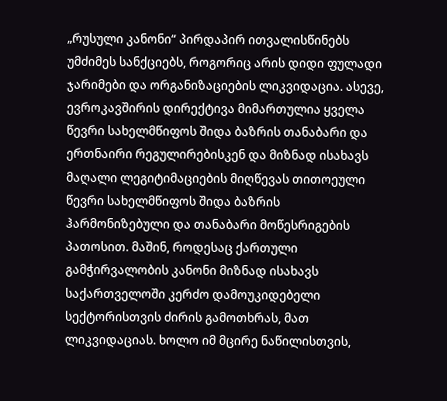„რუსული კანონი“ პირდაპირ ითვალისწინებს უმძიმეს სანქციებს, როგორიც არის დიდი ფულადი ჯარიმები და ორგანიზაციების ლიკვიდაცია. ასევე, ევროკავშირის დირექტივა მიმართულია ყველა წევრი სახელმწიფოს შიდა ბაზრის თანაბარი და ერთნაირი რეგულირებისკენ და მიზნად ისახავს მაღალი ლეგიტიმაციების მიღწევას თითოეული წევრი სახელმწიფოს შიდა ბაზრის ჰარმონიზებული და თანაბარი მოწესრიგების პათოსით. მაშინ, როდესაც ქართული გამჭირვალობის კანონი მიზნად ისახავს საქართველოში კერძო დამოუკიდებელი სექტორისთვის ძირის გამოთხრას, მათ ლიკვიდაციას. ხოლო იმ მცირე ნაწილისთვის,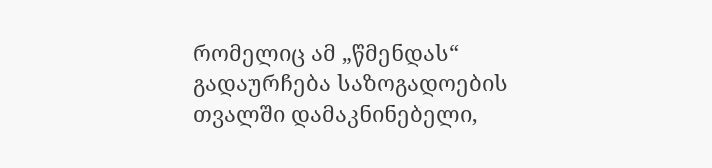რომელიც ამ „წმენდას“ გადაურჩება საზოგადოების თვალში დამაკნინებელი,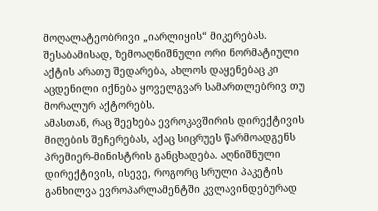მოღალატეობრივი „იარლიყის“ მიკერებას.
შესაბამისად, ზემოაღნიშნული ორი ნორმატიული აქტის არათუ შედარება, ახლოს დაყენებაც კი აცდენილი იქნება ყოველგვარ სამართლებრივ თუ მორალურ აქტორებს.
ამასთან, რაც შეეხება ევროკავშირის დირექტივის მიღების შეჩერებას, აქაც სიცრუეს წარმოადგენს პრემიერ-მინისტრის განცხადება. აღნიშნული დირექტივის, ისევე, როგორც სრული პაკეტის განხილვა ევროპარლამენტში კვლავინდებურად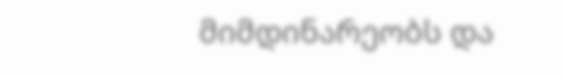მიმდინარეობს და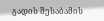გადის შესაბამის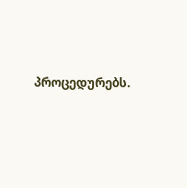პროცედურებს.